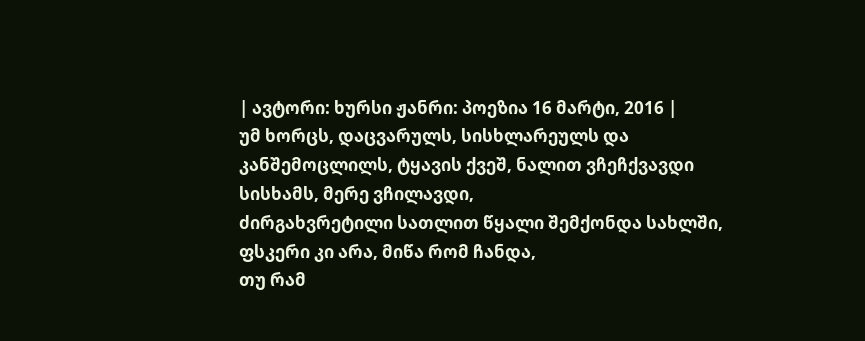| ავტორი: ხურსი ჟანრი: პოეზია 16 მარტი, 2016 |
უმ ხორცს, დაცვარულს, სისხლარეულს და კანშემოცლილს, ტყავის ქვეშ, ნალით ვჩეჩქვავდი სისხამს, მერე ვჩილავდი,
ძირგახვრეტილი სათლით წყალი შემქონდა სახლში, ფსკერი კი არა, მიწა რომ ჩანდა,
თუ რამ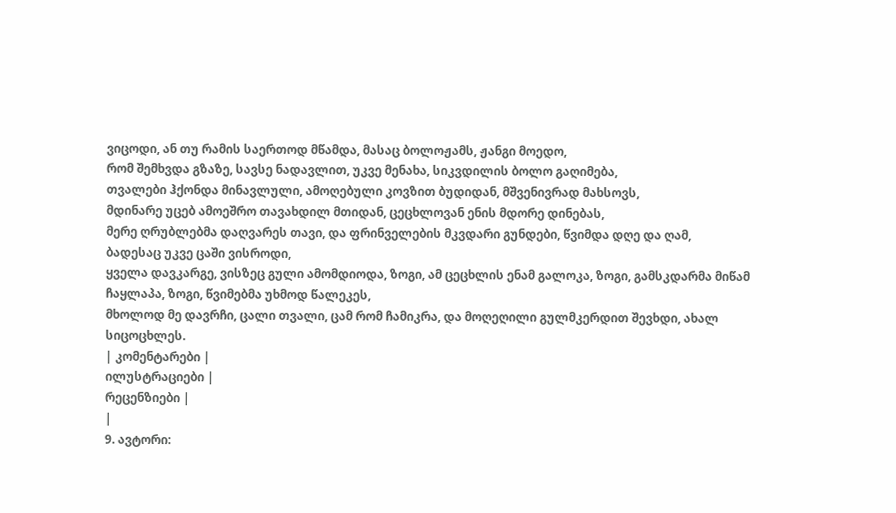ვიცოდი, ან თუ რამის საერთოდ მწამდა, მასაც ბოლოჟამს, ჟანგი მოედო,
რომ შემხვდა გზაზე, სავსე ნადავლით, უკვე მენახა, სიკვდილის ბოლო გაღიმება,
თვალები ჰქონდა მინავლული, ამოღებული კოვზით ბუდიდან, მშვენივრად მახსოვს,
მდინარე უცებ ამოეშრო თავახდილ მთიდან, ცეცხლოვან ენის მდორე დინებას,
მერე ღრუბლებმა დაღვარეს თავი, და ფრინველების მკვდარი გუნდები, წვიმდა დღე და ღამ,
ბადესაც უკვე ცაში ვისროდი,
ყველა დავკარგე, ვისზეც გული ამომდიოდა, ზოგი, ამ ცეცხლის ენამ გალოკა, ზოგი, გამსკდარმა მიწამ ჩაყლაპა, ზოგი, წვიმებმა უხმოდ წალეკეს,
მხოლოდ მე დავრჩი, ცალი თვალი, ცამ რომ ჩამიკრა, და მოღეღილი გულმკერდით შევხდი, ახალ სიცოცხლეს.
| კომენტარები |
ილუსტრაციები |
რეცენზიები |
|
9. ავტორი: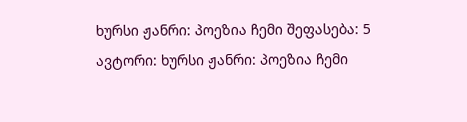ხურსი ჟანრი: პოეზია ჩემი შეფასება: 5 ავტორი: ხურსი ჟანრი: პოეზია ჩემი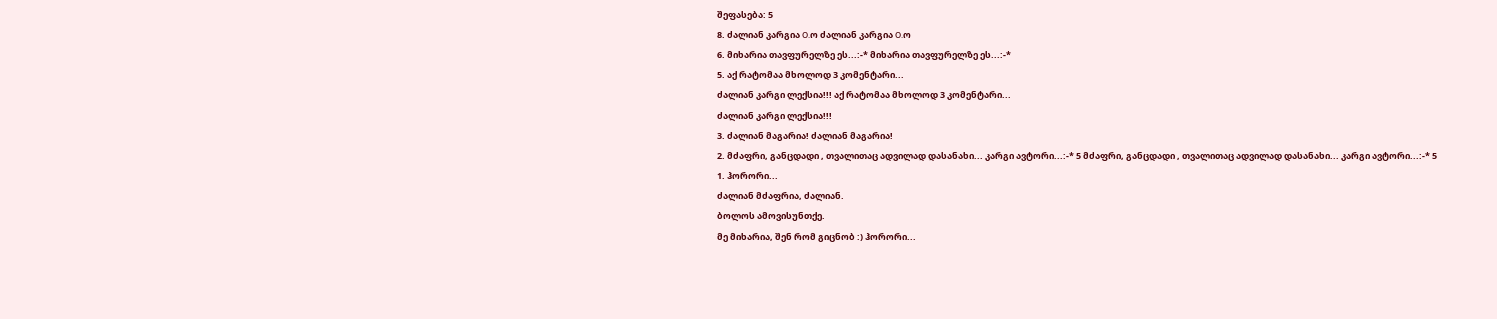შეფასება: 5
8. ძალიან კარგია O.ო ძალიან კარგია O.ო
6. მიხარია თავფურელზე ეს...:-* მიხარია თავფურელზე ეს...:-*
5. აქ რატომაა მხოლოდ 3 კომენტარი...
ძალიან კარგი ლექსია!!! აქ რატომაა მხოლოდ 3 კომენტარი...
ძალიან კარგი ლექსია!!!
3. ძალიან მაგარია! ძალიან მაგარია!
2. მძაფრი, განცდადი , თვალითაც ადვილად დასანახი... კარგი ავტორი...:-* 5 მძაფრი, განცდადი , თვალითაც ადვილად დასანახი... კარგი ავტორი...:-* 5
1. ჰორორი...
ძალიან მძაფრია, ძალიან.
ბოლოს ამოვისუნთქე.
მე მიხარია, შენ რომ გიცნობ :) ჰორორი...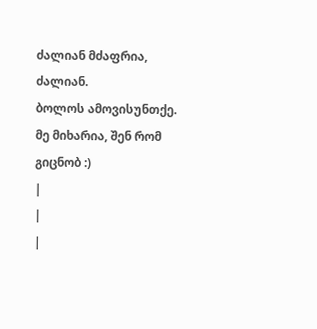ძალიან მძაფრია, ძალიან.
ბოლოს ამოვისუნთქე.
მე მიხარია, შენ რომ გიცნობ :)
|
|
|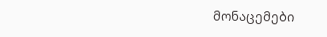მონაცემები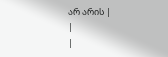არ არის |
|
|